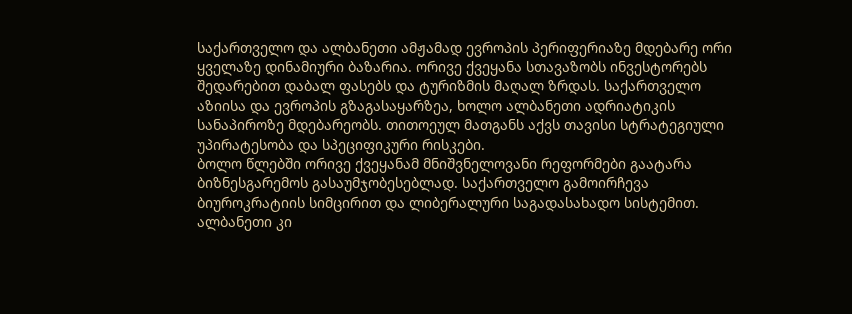საქართველო და ალბანეთი ამჟამად ევროპის პერიფერიაზე მდებარე ორი ყველაზე დინამიური ბაზარია. ორივე ქვეყანა სთავაზობს ინვესტორებს შედარებით დაბალ ფასებს და ტურიზმის მაღალ ზრდას. საქართველო აზიისა და ევროპის გზაგასაყარზეა, ხოლო ალბანეთი ადრიატიკის სანაპიროზე მდებარეობს. თითოეულ მათგანს აქვს თავისი სტრატეგიული უპირატესობა და სპეციფიკური რისკები.
ბოლო წლებში ორივე ქვეყანამ მნიშვნელოვანი რეფორმები გაატარა ბიზნესგარემოს გასაუმჯობესებლად. საქართველო გამოირჩევა ბიუროკრატიის სიმცირით და ლიბერალური საგადასახადო სისტემით. ალბანეთი კი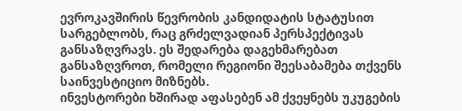ევროკავშირის წევრობის კანდიდატის სტატუსით სარგებლობს, რაც გრძელვადიან პერსპექტივას განსაზღვრავს. ეს შედარება დაგეხმარებათ განსაზღვროთ, რომელი რეგიონი შეესაბამება თქვენს საინვესტიციო მიზნებს.
ინვესტორები ხშირად აფასებენ ამ ქვეყნებს უკუგების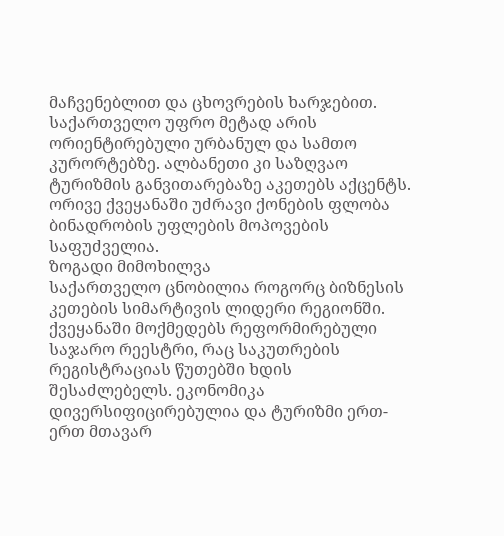მაჩვენებლით და ცხოვრების ხარჯებით. საქართველო უფრო მეტად არის ორიენტირებული ურბანულ და სამთო კურორტებზე. ალბანეთი კი საზღვაო ტურიზმის განვითარებაზე აკეთებს აქცენტს. ორივე ქვეყანაში უძრავი ქონების ფლობა ბინადრობის უფლების მოპოვების საფუძველია.
ზოგადი მიმოხილვა
საქართველო ცნობილია როგორც ბიზნესის კეთების სიმარტივის ლიდერი რეგიონში. ქვეყანაში მოქმედებს რეფორმირებული საჯარო რეესტრი, რაც საკუთრების რეგისტრაციას წუთებში ხდის შესაძლებელს. ეკონომიკა დივერსიფიცირებულია და ტურიზმი ერთ-ერთ მთავარ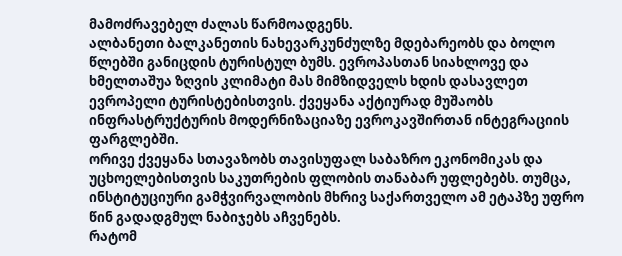მამოძრავებელ ძალას წარმოადგენს.
ალბანეთი ბალკანეთის ნახევარკუნძულზე მდებარეობს და ბოლო წლებში განიცდის ტურისტულ ბუმს. ევროპასთან სიახლოვე და ხმელთაშუა ზღვის კლიმატი მას მიმზიდველს ხდის დასავლეთ ევროპელი ტურისტებისთვის. ქვეყანა აქტიურად მუშაობს ინფრასტრუქტურის მოდერნიზაციაზე ევროკავშირთან ინტეგრაციის ფარგლებში.
ორივე ქვეყანა სთავაზობს თავისუფალ საბაზრო ეკონომიკას და უცხოელებისთვის საკუთრების ფლობის თანაბარ უფლებებს. თუმცა, ინსტიტუციური გამჭვირვალობის მხრივ საქართველო ამ ეტაპზე უფრო წინ გადადგმულ ნაბიჯებს აჩვენებს.
რატომ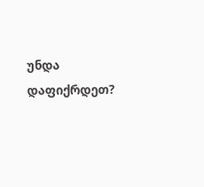უნდა დაფიქრდეთ?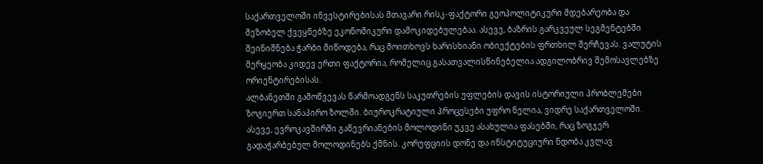საქართველოში ინვესტირებისას მთავარი რისკ-ფაქტორი გეოპოლიტიკური მდებარეობა და მეზობელ ქვეყნებზე ეკონომიკური დამოკიდებულებაა. ასევე, ბაზრის გარკვეულ სეგმენტებში შეინიშნება ჭარბი მიწოდება, რაც მოითხოვს ხარისხიანი ობიექტების ფრთხილ შერჩევას. ვალუტის მერყეობა კიდევ ერთი ფაქტორია, რომელიც გასათვალისწინებელია ადგილობრივ შემოსავლებზე ორიენტირებისას.
ალბანეთში გამოწვევას წარმოადგენს საკუთრების უფლების დავის ისტორიული პრობლემები ზოგიერთ სანაპირო ზოლში. ბიუროკრატიული პროცესები უფრო ნელია, ვიდრე საქართველოში. ასევე, ევროკავშირში გაწევრიანების მოლოდინი უკვე ასახულია ფასებში, რაც ზოგჯერ გადაჭარბებულ მოლოდინებს ქმნის. კორუფციის დონე და ინსტიტუციური ნდობა კვლავ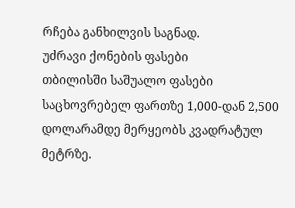რჩება განხილვის საგნად.
უძრავი ქონების ფასები
თბილისში საშუალო ფასები საცხოვრებელ ფართზე 1,000-დან 2,500 დოლარამდე მერყეობს კვადრატულ მეტრზე.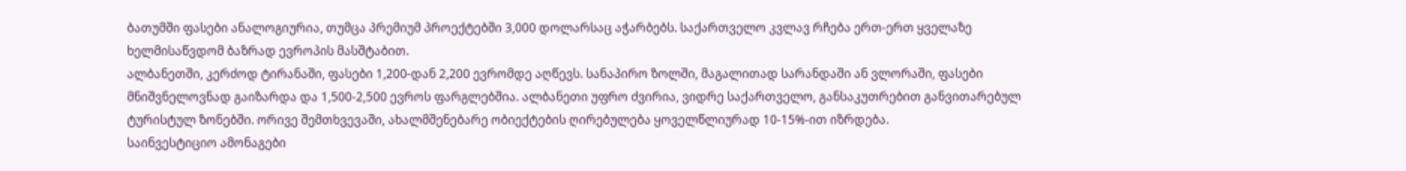ბათუმში ფასები ანალოგიურია, თუმცა პრემიუმ პროექტებში 3,000 დოლარსაც აჭარბებს. საქართველო კვლავ რჩება ერთ-ერთ ყველაზე ხელმისაწვდომ ბაზრად ევროპის მასშტაბით.
ალბანეთში, კერძოდ ტირანაში, ფასები 1,200-დან 2,200 ევრომდე აღწევს. სანაპირო ზოლში, მაგალითად სარანდაში ან ვლორაში, ფასები მნიშვნელოვნად გაიზარდა და 1,500-2,500 ევროს ფარგლებშია. ალბანეთი უფრო ძვირია, ვიდრე საქართველო, განსაკუთრებით განვითარებულ ტურისტულ ზონებში. ორივე შემთხვევაში, ახალმშენებარე ობიექტების ღირებულება ყოველწლიურად 10-15%-ით იზრდება.
საინვესტიციო ამონაგები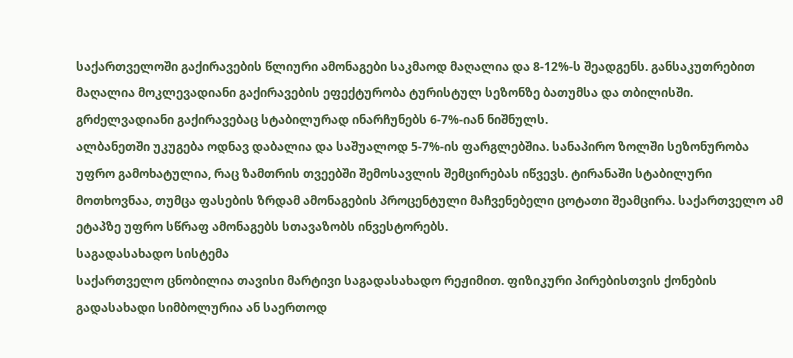საქართველოში გაქირავების წლიური ამონაგები საკმაოდ მაღალია და 8-12%-ს შეადგენს. განსაკუთრებით მაღალია მოკლევადიანი გაქირავების ეფექტურობა ტურისტულ სეზონზე ბათუმსა და თბილისში. გრძელვადიანი გაქირავებაც სტაბილურად ინარჩუნებს 6-7%-იან ნიშნულს.
ალბანეთში უკუგება ოდნავ დაბალია და საშუალოდ 5-7%-ის ფარგლებშია. სანაპირო ზოლში სეზონურობა უფრო გამოხატულია, რაც ზამთრის თვეებში შემოსავლის შემცირებას იწვევს. ტირანაში სტაბილური მოთხოვნაა, თუმცა ფასების ზრდამ ამონაგების პროცენტული მაჩვენებელი ცოტათი შეამცირა. საქართველო ამ ეტაპზე უფრო სწრაფ ამონაგებს სთავაზობს ინვესტორებს.
საგადასახადო სისტემა
საქართველო ცნობილია თავისი მარტივი საგადასახადო რეჟიმით. ფიზიკური პირებისთვის ქონების გადასახადი სიმბოლურია ან საერთოდ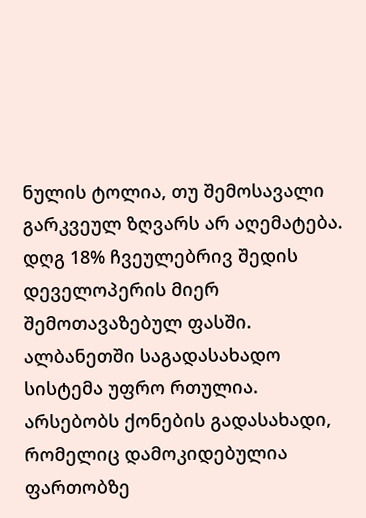ნულის ტოლია, თუ შემოსავალი გარკვეულ ზღვარს არ აღემატება. დღგ 18% ჩვეულებრივ შედის დეველოპერის მიერ შემოთავაზებულ ფასში.
ალბანეთში საგადასახადო სისტემა უფრო რთულია. არსებობს ქონების გადასახადი, რომელიც დამოკიდებულია ფართობზე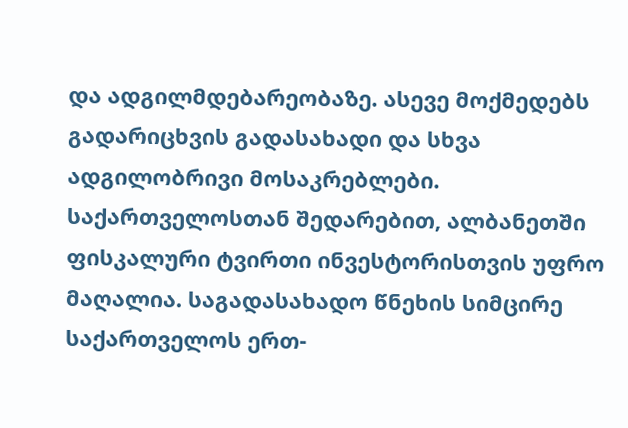და ადგილმდებარეობაზე. ასევე მოქმედებს გადარიცხვის გადასახადი და სხვა ადგილობრივი მოსაკრებლები. საქართველოსთან შედარებით, ალბანეთში ფისკალური ტვირთი ინვესტორისთვის უფრო მაღალია. საგადასახადო წნეხის სიმცირე საქართველოს ერთ-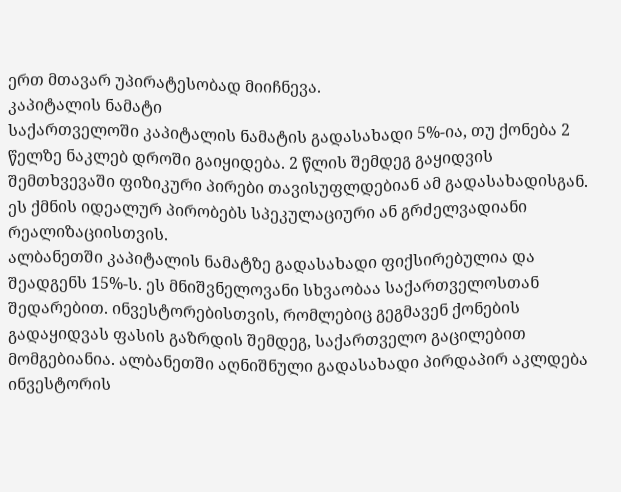ერთ მთავარ უპირატესობად მიიჩნევა.
კაპიტალის ნამატი
საქართველოში კაპიტალის ნამატის გადასახადი 5%-ია, თუ ქონება 2 წელზე ნაკლებ დროში გაიყიდება. 2 წლის შემდეგ გაყიდვის შემთხვევაში ფიზიკური პირები თავისუფლდებიან ამ გადასახადისგან. ეს ქმნის იდეალურ პირობებს სპეკულაციური ან გრძელვადიანი რეალიზაციისთვის.
ალბანეთში კაპიტალის ნამატზე გადასახადი ფიქსირებულია და შეადგენს 15%-ს. ეს მნიშვნელოვანი სხვაობაა საქართველოსთან შედარებით. ინვესტორებისთვის, რომლებიც გეგმავენ ქონების გადაყიდვას ფასის გაზრდის შემდეგ, საქართველო გაცილებით მომგებიანია. ალბანეთში აღნიშნული გადასახადი პირდაპირ აკლდება ინვესტორის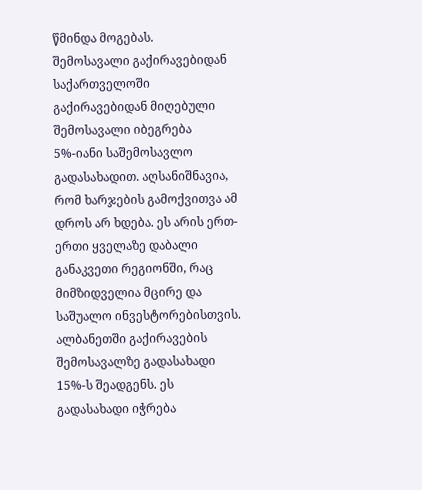წმინდა მოგებას.
შემოსავალი გაქირავებიდან
საქართველოში გაქირავებიდან მიღებული შემოსავალი იბეგრება 5%-იანი საშემოსავლო გადასახადით. აღსანიშნავია, რომ ხარჯების გამოქვითვა ამ დროს არ ხდება. ეს არის ერთ-ერთი ყველაზე დაბალი განაკვეთი რეგიონში, რაც მიმზიდველია მცირე და საშუალო ინვესტორებისთვის.
ალბანეთში გაქირავების შემოსავალზე გადასახადი 15%-ს შეადგენს. ეს გადასახადი იჭრება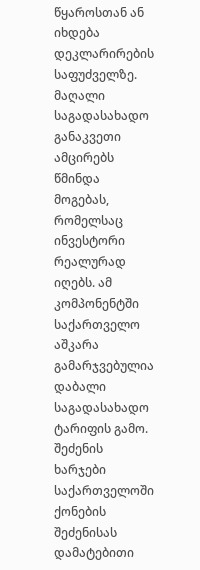წყაროსთან ან იხდება დეკლარირების საფუძველზე. მაღალი საგადასახადო განაკვეთი ამცირებს წმინდა მოგებას, რომელსაც ინვესტორი რეალურად იღებს. ამ კომპონენტში საქართველო აშკარა გამარჯვებულია დაბალი საგადასახადო ტარიფის გამო.
შეძენის ხარჯები
საქართველოში ქონების შეძენისას დამატებითი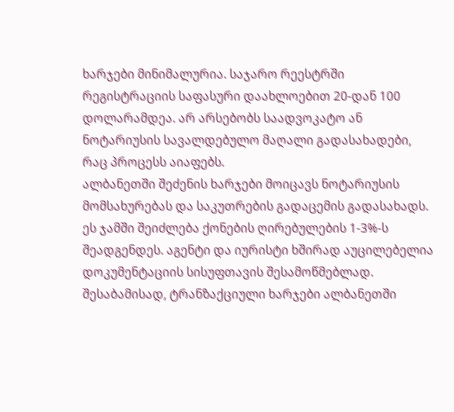ხარჯები მინიმალურია. საჯარო რეესტრში რეგისტრაციის საფასური დაახლოებით 20-დან 100 დოლარამდეა. არ არსებობს საადვოკატო ან ნოტარიუსის სავალდებულო მაღალი გადასახადები, რაც პროცესს აიაფებს.
ალბანეთში შეძენის ხარჯები მოიცავს ნოტარიუსის მომსახურებას და საკუთრების გადაცემის გადასახადს. ეს ჯამში შეიძლება ქონების ღირებულების 1-3%-ს შეადგენდეს. აგენტი და იურისტი ხშირად აუცილებელია დოკუმენტაციის სისუფთავის შესამოწმებლად. შესაბამისად, ტრანზაქციული ხარჯები ალბანეთში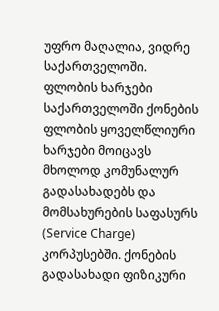უფრო მაღალია, ვიდრე საქართველოში.
ფლობის ხარჯები
საქართველოში ქონების ფლობის ყოველწლიური ხარჯები მოიცავს მხოლოდ კომუნალურ გადასახადებს და მომსახურების საფასურს (Service Charge) კორპუსებში. ქონების გადასახადი ფიზიკური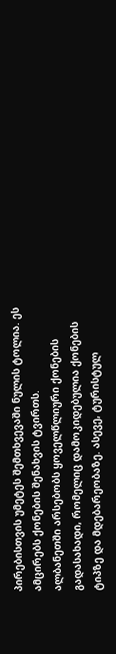პირებისთვის უმეტეს შემთხვევაში ნულის ტოლია. ეს ამცირებს ქონების შენახვის ტვირთს.
ალბანეთში არსებობს ყოველწლიური ქონების გადასახადი, რომელიც დამოკიდებულია ქონების ტიპზე და მდებარეობაზე. ასევე, ტურისტულ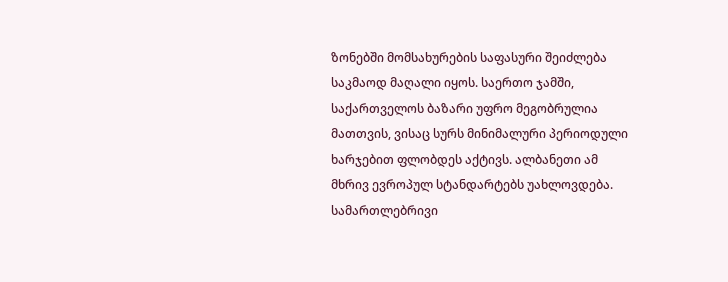ზონებში მომსახურების საფასური შეიძლება საკმაოდ მაღალი იყოს. საერთო ჯამში, საქართველოს ბაზარი უფრო მეგობრულია მათთვის, ვისაც სურს მინიმალური პერიოდული ხარჯებით ფლობდეს აქტივს. ალბანეთი ამ მხრივ ევროპულ სტანდარტებს უახლოვდება.
სამართლებრივი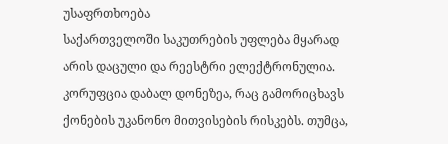უსაფრთხოება
საქართველოში საკუთრების უფლება მყარად არის დაცული და რეესტრი ელექტრონულია. კორუფცია დაბალ დონეზეა, რაც გამორიცხავს ქონების უკანონო მითვისების რისკებს. თუმცა,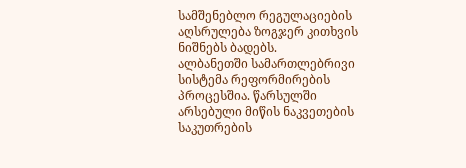სამშენებლო რეგულაციების აღსრულება ზოგჯერ კითხვის ნიშნებს ბადებს.
ალბანეთში სამართლებრივი სისტემა რეფორმირების პროცესშია. წარსულში არსებული მიწის ნაკვეთების საკუთრების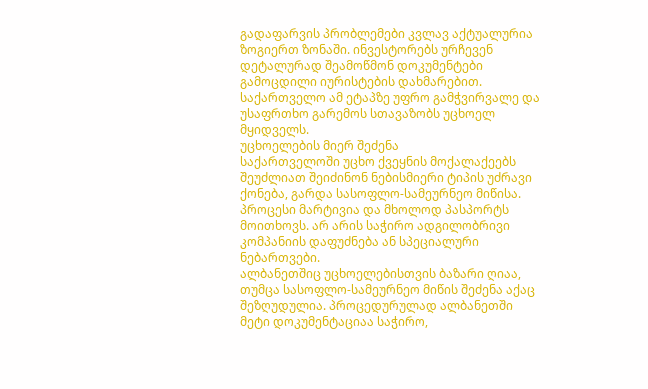გადაფარვის პრობლემები კვლავ აქტუალურია ზოგიერთ ზონაში. ინვესტორებს ურჩევენ დეტალურად შეამოწმონ დოკუმენტები გამოცდილი იურისტების დახმარებით. საქართველო ამ ეტაპზე უფრო გამჭვირვალე და უსაფრთხო გარემოს სთავაზობს უცხოელ მყიდველს.
უცხოელების მიერ შეძენა
საქართველოში უცხო ქვეყნის მოქალაქეებს შეუძლიათ შეიძინონ ნებისმიერი ტიპის უძრავი ქონება, გარდა სასოფლო-სამეურნეო მიწისა. პროცესი მარტივია და მხოლოდ პასპორტს მოითხოვს. არ არის საჭირო ადგილობრივი კომპანიის დაფუძნება ან სპეციალური ნებართვები.
ალბანეთშიც უცხოელებისთვის ბაზარი ღიაა, თუმცა სასოფლო-სამეურნეო მიწის შეძენა აქაც შეზღუდულია. პროცედურულად ალბანეთში მეტი დოკუმენტაციაა საჭირო,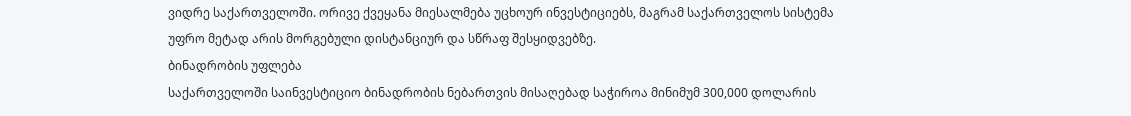ვიდრე საქართველოში. ორივე ქვეყანა მიესალმება უცხოურ ინვესტიციებს, მაგრამ საქართველოს სისტემა უფრო მეტად არის მორგებული დისტანციურ და სწრაფ შესყიდვებზე.
ბინადრობის უფლება
საქართველოში საინვესტიციო ბინადრობის ნებართვის მისაღებად საჭიროა მინიმუმ 300,000 დოლარის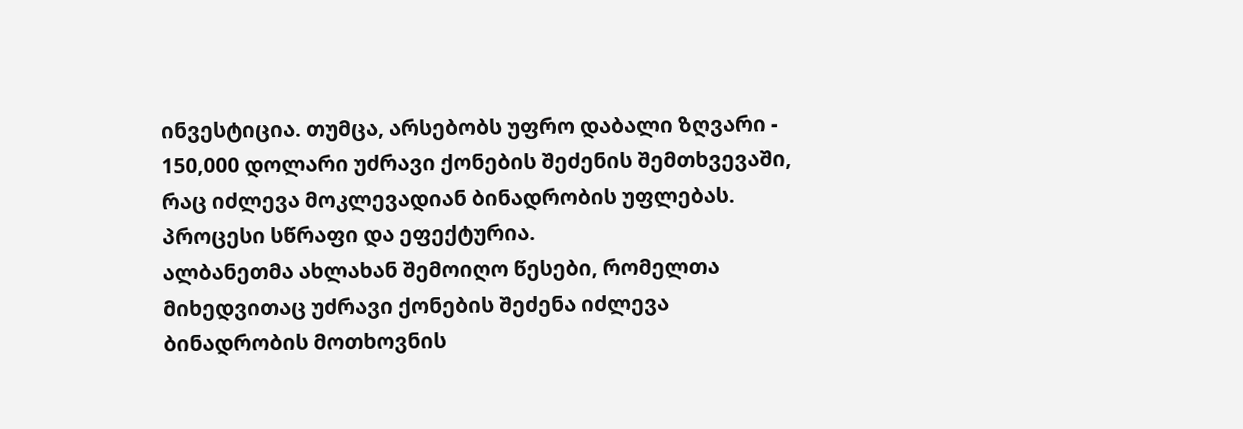ინვესტიცია. თუმცა, არსებობს უფრო დაბალი ზღვარი - 150,000 დოლარი უძრავი ქონების შეძენის შემთხვევაში, რაც იძლევა მოკლევადიან ბინადრობის უფლებას. პროცესი სწრაფი და ეფექტურია.
ალბანეთმა ახლახან შემოიღო წესები, რომელთა მიხედვითაც უძრავი ქონების შეძენა იძლევა ბინადრობის მოთხოვნის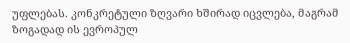უფლებას. კონკრეტული ზღვარი ხშირად იცვლება, მაგრამ ზოგადად ის ევროპულ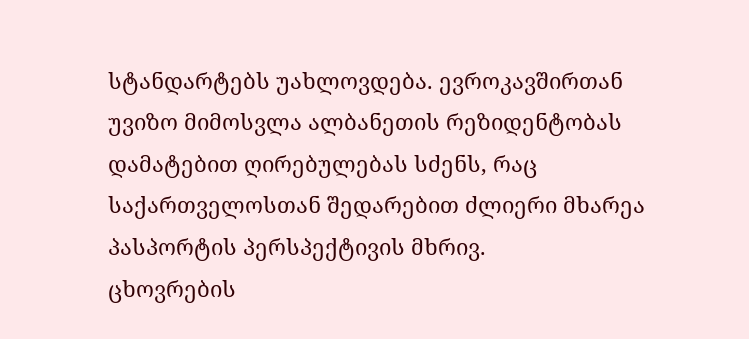სტანდარტებს უახლოვდება. ევროკავშირთან უვიზო მიმოსვლა ალბანეთის რეზიდენტობას დამატებით ღირებულებას სძენს, რაც საქართველოსთან შედარებით ძლიერი მხარეა პასპორტის პერსპექტივის მხრივ.
ცხოვრების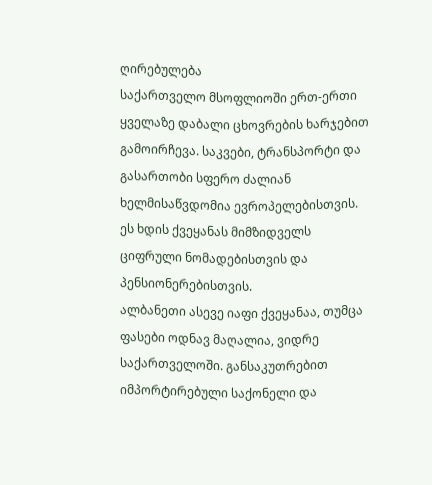ღირებულება
საქართველო მსოფლიოში ერთ-ერთი ყველაზე დაბალი ცხოვრების ხარჯებით გამოირჩევა. საკვები, ტრანსპორტი და გასართობი სფერო ძალიან ხელმისაწვდომია ევროპელებისთვის. ეს ხდის ქვეყანას მიმზიდველს ციფრული ნომადებისთვის და პენსიონერებისთვის.
ალბანეთი ასევე იაფი ქვეყანაა, თუმცა ფასები ოდნავ მაღალია, ვიდრე საქართველოში. განსაკუთრებით იმპორტირებული საქონელი და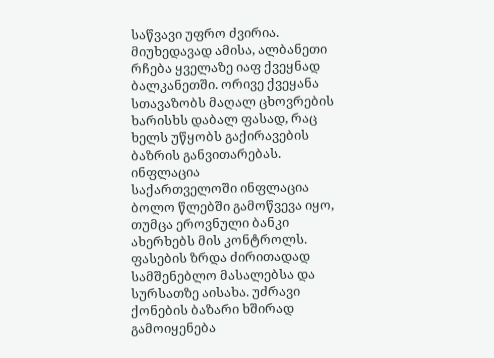საწვავი უფრო ძვირია. მიუხედავად ამისა, ალბანეთი რჩება ყველაზე იაფ ქვეყნად ბალკანეთში. ორივე ქვეყანა სთავაზობს მაღალ ცხოვრების ხარისხს დაბალ ფასად, რაც ხელს უწყობს გაქირავების ბაზრის განვითარებას.
ინფლაცია
საქართველოში ინფლაცია ბოლო წლებში გამოწვევა იყო, თუმცა ეროვნული ბანკი ახერხებს მის კონტროლს. ფასების ზრდა ძირითადად სამშენებლო მასალებსა და სურსათზე აისახა. უძრავი ქონების ბაზარი ხშირად გამოიყენება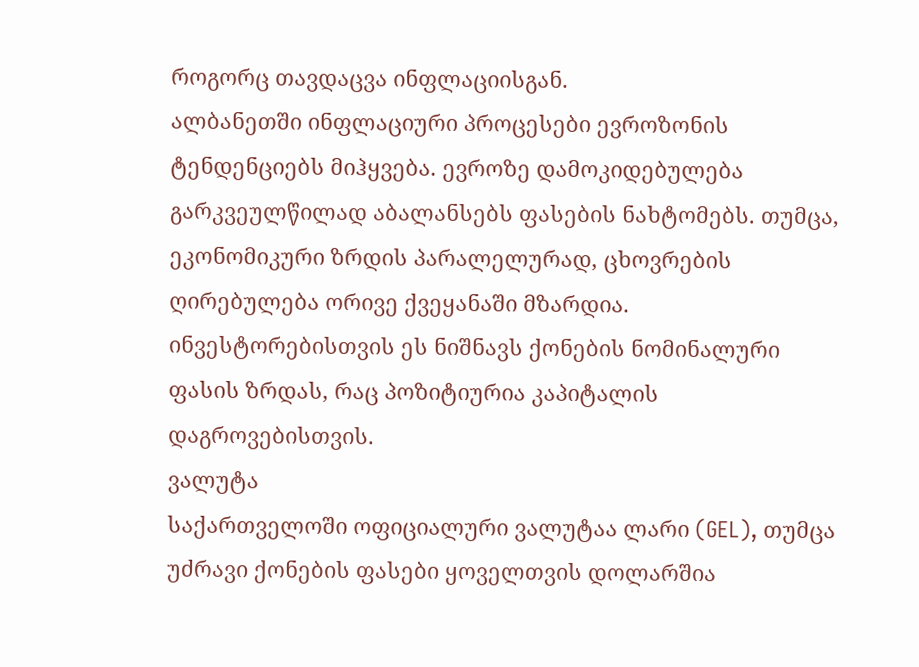როგორც თავდაცვა ინფლაციისგან.
ალბანეთში ინფლაციური პროცესები ევროზონის ტენდენციებს მიჰყვება. ევროზე დამოკიდებულება გარკვეულწილად აბალანსებს ფასების ნახტომებს. თუმცა, ეკონომიკური ზრდის პარალელურად, ცხოვრების ღირებულება ორივე ქვეყანაში მზარდია. ინვესტორებისთვის ეს ნიშნავს ქონების ნომინალური ფასის ზრდას, რაც პოზიტიურია კაპიტალის დაგროვებისთვის.
ვალუტა
საქართველოში ოფიციალური ვალუტაა ლარი (GEL), თუმცა უძრავი ქონების ფასები ყოველთვის დოლარშია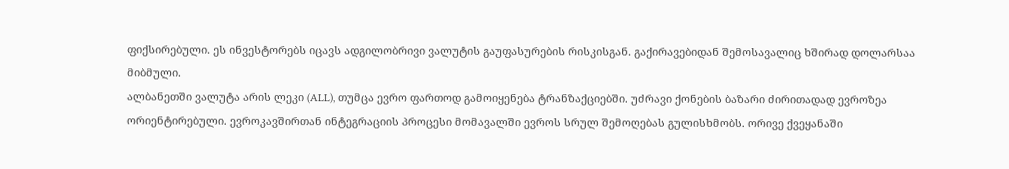ფიქსირებული. ეს ინვესტორებს იცავს ადგილობრივი ვალუტის გაუფასურების რისკისგან. გაქირავებიდან შემოსავალიც ხშირად დოლარსაა მიბმული.
ალბანეთში ვალუტა არის ლეკი (ALL), თუმცა ევრო ფართოდ გამოიყენება ტრანზაქციებში. უძრავი ქონების ბაზარი ძირითადად ევროზეა ორიენტირებული. ევროკავშირთან ინტეგრაციის პროცესი მომავალში ევროს სრულ შემოღებას გულისხმობს. ორივე ქვეყანაში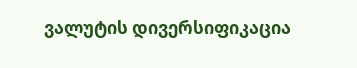ვალუტის დივერსიფიკაცია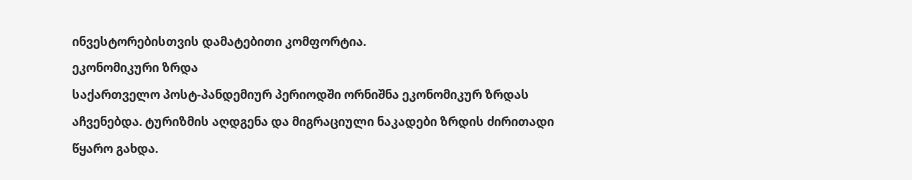ინვესტორებისთვის დამატებითი კომფორტია.
ეკონომიკური ზრდა
საქართველო პოსტ-პანდემიურ პერიოდში ორნიშნა ეკონომიკურ ზრდას აჩვენებდა. ტურიზმის აღდგენა და მიგრაციული ნაკადები ზრდის ძირითადი წყარო გახდა.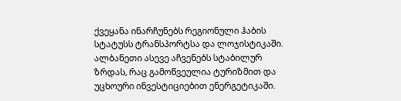ქვეყანა ინარჩუნებს რეგიონული ჰაბის სტატუსს ტრანსპორტსა და ლოჯისტიკაში.
ალბანეთი ასევე აჩვენებს სტაბილურ ზრდას, რაც გამოწვეულია ტურიზმით და უცხოური ინვესტიციებით ენერგეტიკაში.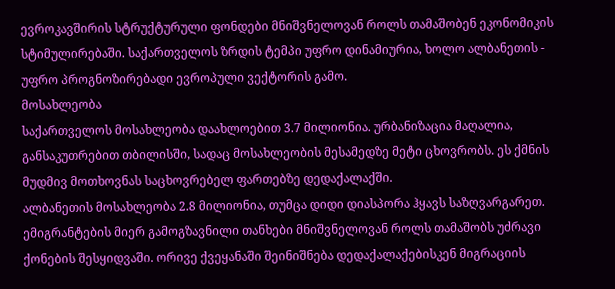ევროკავშირის სტრუქტურული ფონდები მნიშვნელოვან როლს თამაშობენ ეკონომიკის სტიმულირებაში. საქართველოს ზრდის ტემპი უფრო დინამიურია, ხოლო ალბანეთის - უფრო პროგნოზირებადი ევროპული ვექტორის გამო.
მოსახლეობა
საქართველოს მოსახლეობა დაახლოებით 3.7 მილიონია. ურბანიზაცია მაღალია, განსაკუთრებით თბილისში, სადაც მოსახლეობის მესამედზე მეტი ცხოვრობს. ეს ქმნის მუდმივ მოთხოვნას საცხოვრებელ ფართებზე დედაქალაქში.
ალბანეთის მოსახლეობა 2.8 მილიონია, თუმცა დიდი დიასპორა ჰყავს საზღვარგარეთ. ემიგრანტების მიერ გამოგზავნილი თანხები მნიშვნელოვან როლს თამაშობს უძრავი ქონების შესყიდვაში. ორივე ქვეყანაში შეინიშნება დედაქალაქებისკენ მიგრაციის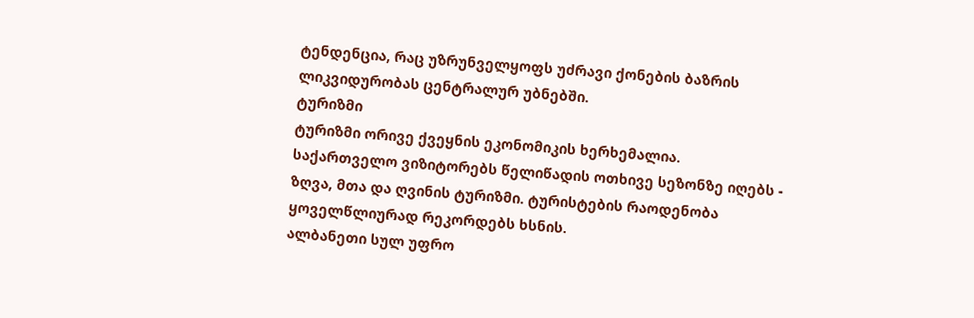ტენდენცია, რაც უზრუნველყოფს უძრავი ქონების ბაზრის ლიკვიდურობას ცენტრალურ უბნებში.
ტურიზმი
ტურიზმი ორივე ქვეყნის ეკონომიკის ხერხემალია. საქართველო ვიზიტორებს წელიწადის ოთხივე სეზონზე იღებს - ზღვა, მთა და ღვინის ტურიზმი. ტურისტების რაოდენობა ყოველწლიურად რეკორდებს ხსნის.
ალბანეთი სულ უფრო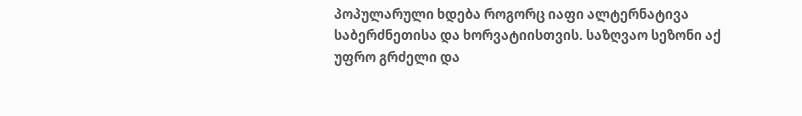პოპულარული ხდება როგორც იაფი ალტერნატივა საბერძნეთისა და ხორვატიისთვის. საზღვაო სეზონი აქ უფრო გრძელი და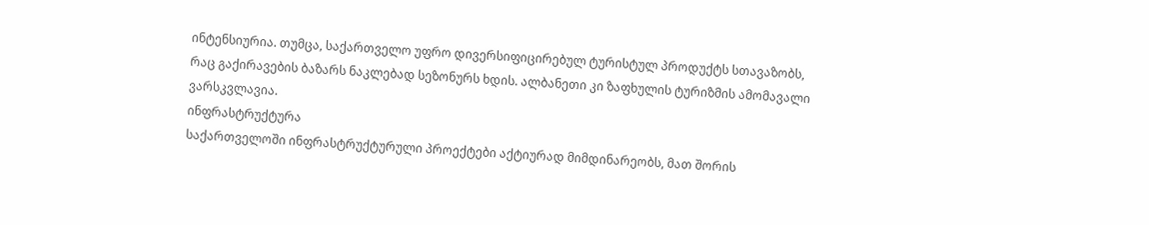ინტენსიურია. თუმცა, საქართველო უფრო დივერსიფიცირებულ ტურისტულ პროდუქტს სთავაზობს, რაც გაქირავების ბაზარს ნაკლებად სეზონურს ხდის. ალბანეთი კი ზაფხულის ტურიზმის ამომავალი ვარსკვლავია.
ინფრასტრუქტურა
საქართველოში ინფრასტრუქტურული პროექტები აქტიურად მიმდინარეობს, მათ შორის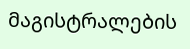მაგისტრალების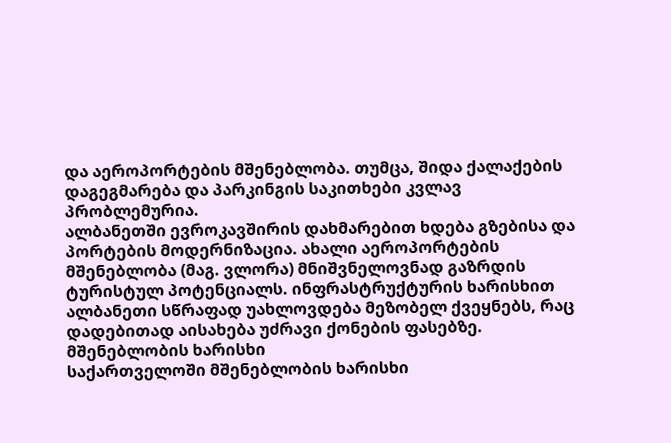და აეროპორტების მშენებლობა. თუმცა, შიდა ქალაქების დაგეგმარება და პარკინგის საკითხები კვლავ პრობლემურია.
ალბანეთში ევროკავშირის დახმარებით ხდება გზებისა და პორტების მოდერნიზაცია. ახალი აეროპორტების მშენებლობა (მაგ. ვლორა) მნიშვნელოვნად გაზრდის ტურისტულ პოტენციალს. ინფრასტრუქტურის ხარისხით ალბანეთი სწრაფად უახლოვდება მეზობელ ქვეყნებს, რაც დადებითად აისახება უძრავი ქონების ფასებზე.
მშენებლობის ხარისხი
საქართველოში მშენებლობის ხარისხი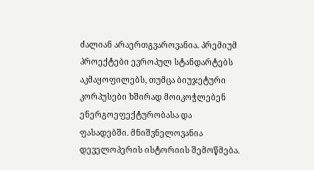ძალიან არაერთგვაროვანია. პრემიუმ პროექტები ევროპულ სტანდარტებს აკმაყოფილებს, თუმცა ბიუჯეტური კორპუსები ხშირად მოიკოჭლებენ ენერგოეფექტურობასა და ფასადებში. მნიშვნელოვანია დეველოპერის ისტორიის შემოწმება.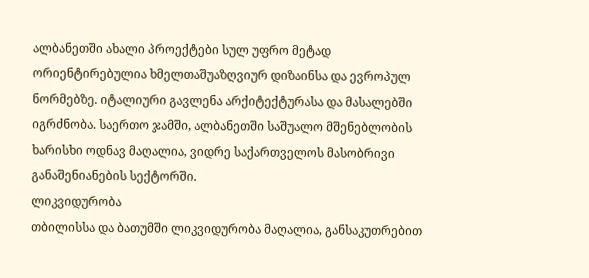ალბანეთში ახალი პროექტები სულ უფრო მეტად ორიენტირებულია ხმელთაშუაზღვიურ დიზაინსა და ევროპულ ნორმებზე. იტალიური გავლენა არქიტექტურასა და მასალებში იგრძნობა. საერთო ჯამში, ალბანეთში საშუალო მშენებლობის ხარისხი ოდნავ მაღალია, ვიდრე საქართველოს მასობრივი განაშენიანების სექტორში.
ლიკვიდურობა
თბილისსა და ბათუმში ლიკვიდურობა მაღალია, განსაკუთრებით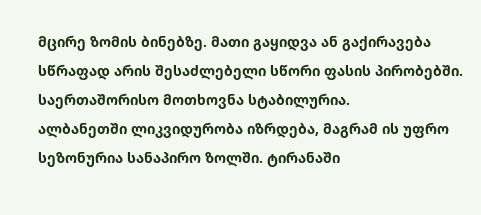მცირე ზომის ბინებზე. მათი გაყიდვა ან გაქირავება სწრაფად არის შესაძლებელი სწორი ფასის პირობებში. საერთაშორისო მოთხოვნა სტაბილურია.
ალბანეთში ლიკვიდურობა იზრდება, მაგრამ ის უფრო სეზონურია სანაპირო ზოლში. ტირანაში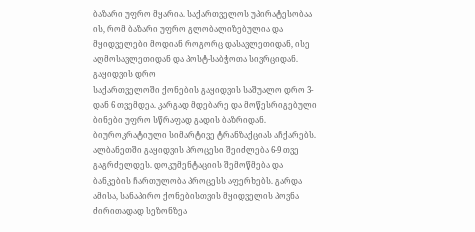ბაზარი უფრო მყარია. საქართველოს უპირატესობაა ის, რომ ბაზარი უფრო გლობალიზებულია და მყიდველები მოდიან როგორც დასავლეთიდან, ისე აღმოსავლეთიდან და პოსტ-საბჭოთა სივრციდან.
გაყიდვის დრო
საქართველოში ქონების გაყიდვის საშუალო დრო 3-დან 6 თვემდეა. კარგად მდებარე და მოწესრიგებული ბინები უფრო სწრაფად გადის ბაზრიდან. ბიუროკრატიული სიმარტივე ტრანზაქციას აჩქარებს.
ალბანეთში გაყიდვის პროცესი შეიძლება 6-9 თვე გაგრძელდეს. დოკუმენტაციის შემოწმება და ბანკების ჩართულობა პროცესს აფერხებს. გარდა ამისა, სანაპირო ქონებისთვის მყიდველის პოვნა ძირითადად სეზონზეა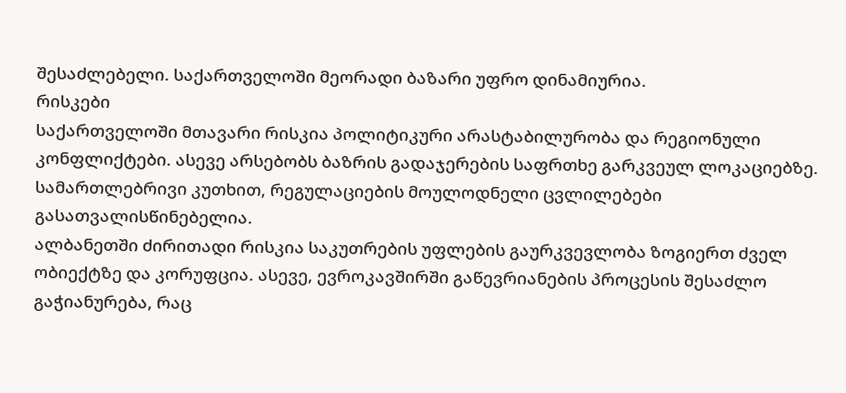შესაძლებელი. საქართველოში მეორადი ბაზარი უფრო დინამიურია.
რისკები
საქართველოში მთავარი რისკია პოლიტიკური არასტაბილურობა და რეგიონული კონფლიქტები. ასევე არსებობს ბაზრის გადაჯერების საფრთხე გარკვეულ ლოკაციებზე. სამართლებრივი კუთხით, რეგულაციების მოულოდნელი ცვლილებები გასათვალისწინებელია.
ალბანეთში ძირითადი რისკია საკუთრების უფლების გაურკვევლობა ზოგიერთ ძველ ობიექტზე და კორუფცია. ასევე, ევროკავშირში გაწევრიანების პროცესის შესაძლო გაჭიანურება, რაც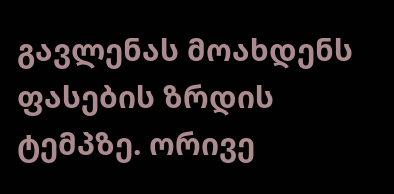გავლენას მოახდენს ფასების ზრდის ტემპზე. ორივე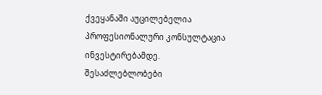ქვეყანაში აუცილებელია პროფესიონალური კონსულტაცია ინვესტირებამდე.
შესაძლებლობები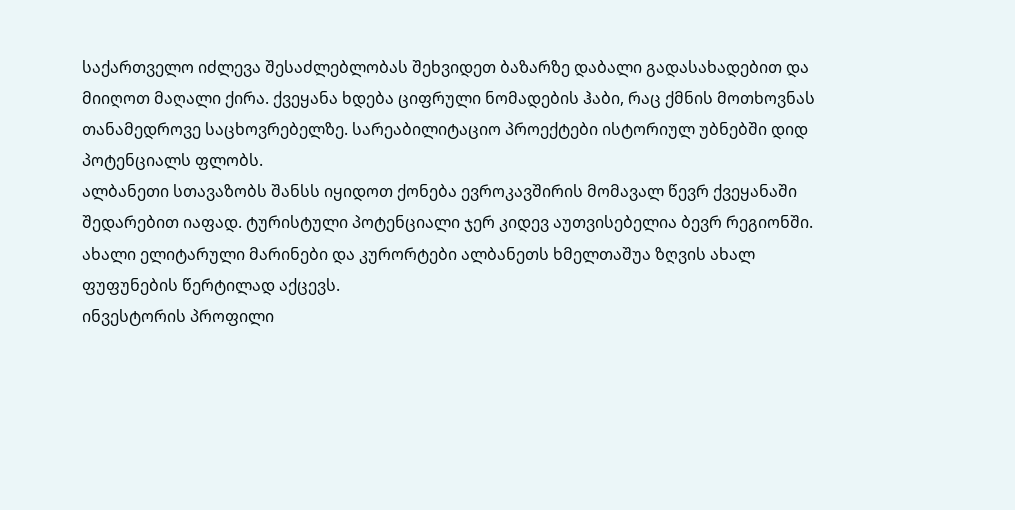საქართველო იძლევა შესაძლებლობას შეხვიდეთ ბაზარზე დაბალი გადასახადებით და მიიღოთ მაღალი ქირა. ქვეყანა ხდება ციფრული ნომადების ჰაბი, რაც ქმნის მოთხოვნას თანამედროვე საცხოვრებელზე. სარეაბილიტაციო პროექტები ისტორიულ უბნებში დიდ პოტენციალს ფლობს.
ალბანეთი სთავაზობს შანსს იყიდოთ ქონება ევროკავშირის მომავალ წევრ ქვეყანაში შედარებით იაფად. ტურისტული პოტენციალი ჯერ კიდევ აუთვისებელია ბევრ რეგიონში. ახალი ელიტარული მარინები და კურორტები ალბანეთს ხმელთაშუა ზღვის ახალ ფუფუნების წერტილად აქცევს.
ინვესტორის პროფილი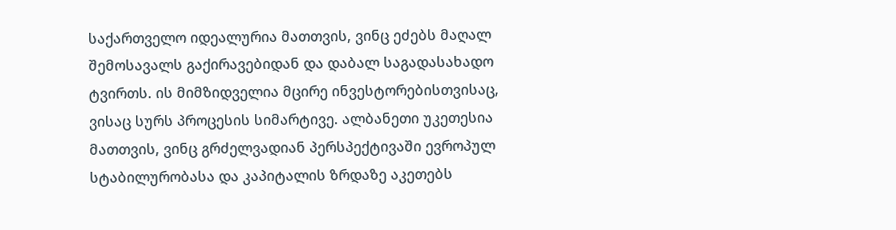საქართველო იდეალურია მათთვის, ვინც ეძებს მაღალ შემოსავალს გაქირავებიდან და დაბალ საგადასახადო ტვირთს. ის მიმზიდველია მცირე ინვესტორებისთვისაც, ვისაც სურს პროცესის სიმარტივე. ალბანეთი უკეთესია მათთვის, ვინც გრძელვადიან პერსპექტივაში ევროპულ სტაბილურობასა და კაპიტალის ზრდაზე აკეთებს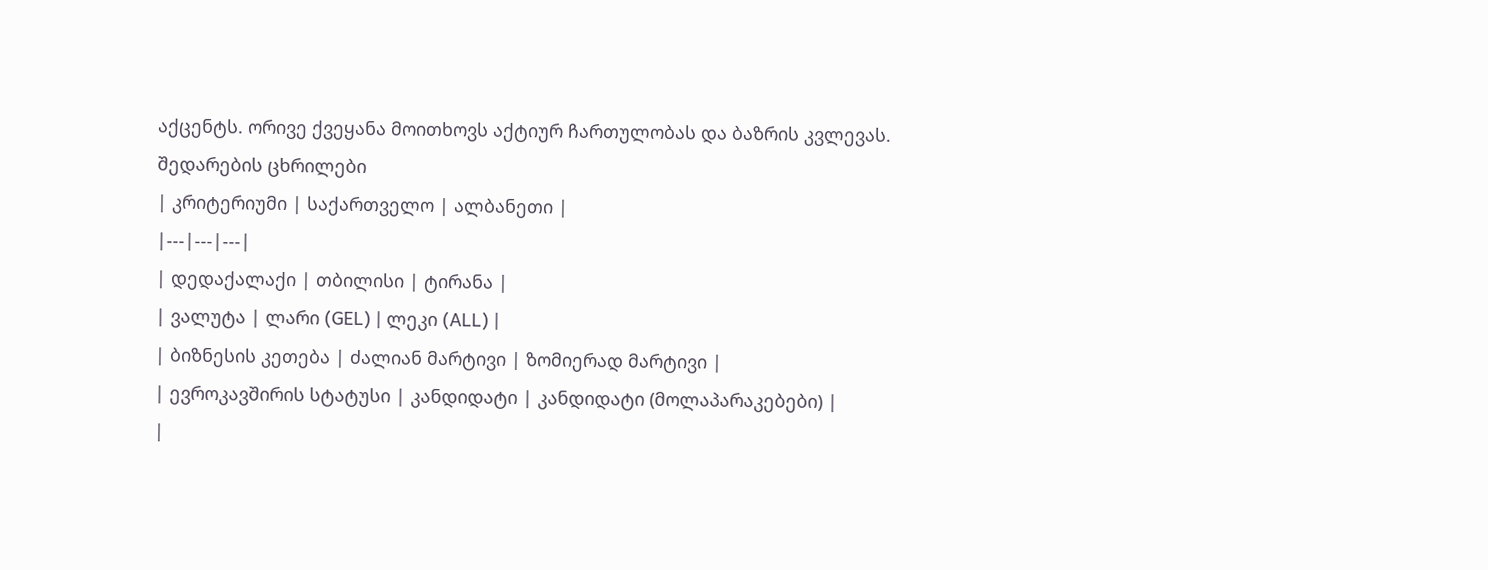აქცენტს. ორივე ქვეყანა მოითხოვს აქტიურ ჩართულობას და ბაზრის კვლევას.
შედარების ცხრილები
| კრიტერიუმი | საქართველო | ალბანეთი |
|---|---|---|
| დედაქალაქი | თბილისი | ტირანა |
| ვალუტა | ლარი (GEL) | ლეკი (ALL) |
| ბიზნესის კეთება | ძალიან მარტივი | ზომიერად მარტივი |
| ევროკავშირის სტატუსი | კანდიდატი | კანდიდატი (მოლაპარაკებები) |
|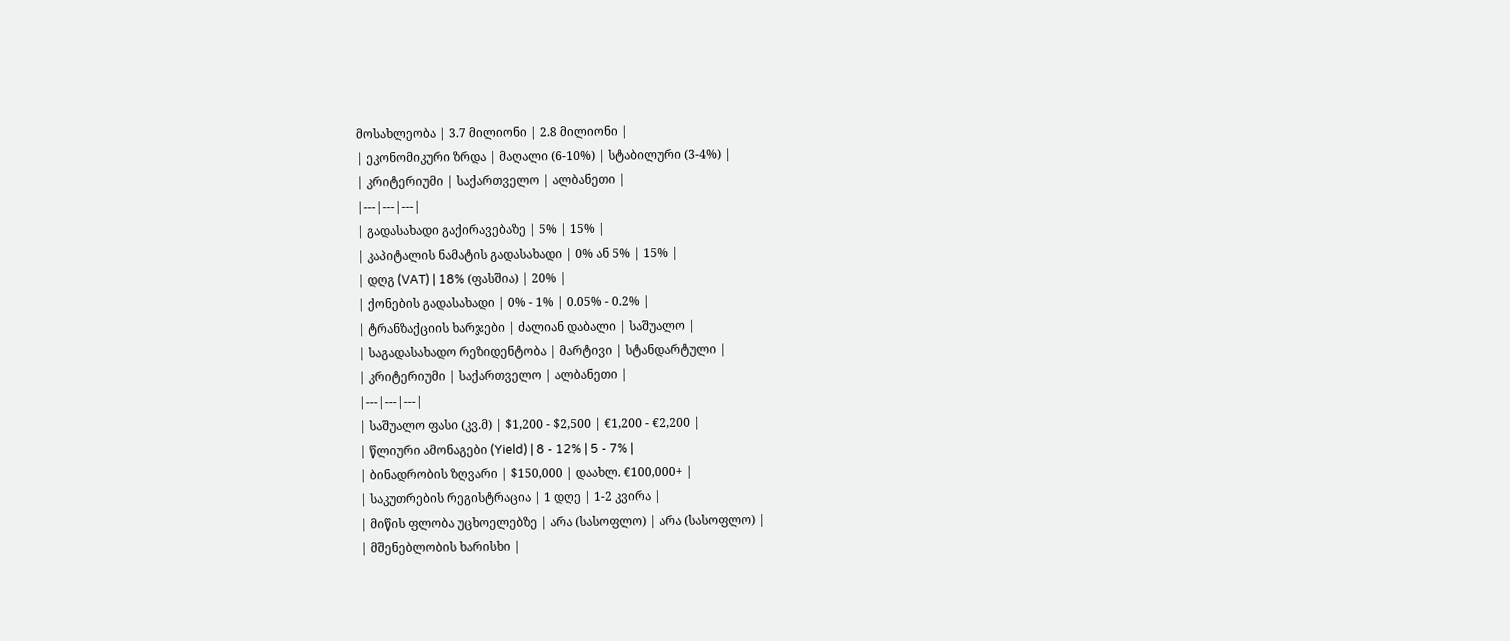მოსახლეობა | 3.7 მილიონი | 2.8 მილიონი |
| ეკონომიკური ზრდა | მაღალი (6-10%) | სტაბილური (3-4%) |
| კრიტერიუმი | საქართველო | ალბანეთი |
|---|---|---|
| გადასახადი გაქირავებაზე | 5% | 15% |
| კაპიტალის ნამატის გადასახადი | 0% ან 5% | 15% |
| დღგ (VAT) | 18% (ფასშია) | 20% |
| ქონების გადასახადი | 0% - 1% | 0.05% - 0.2% |
| ტრანზაქციის ხარჯები | ძალიან დაბალი | საშუალო |
| საგადასახადო რეზიდენტობა | მარტივი | სტანდარტული |
| კრიტერიუმი | საქართველო | ალბანეთი |
|---|---|---|
| საშუალო ფასი (კვ.მ) | $1,200 - $2,500 | €1,200 - €2,200 |
| წლიური ამონაგები (Yield) | 8 - 12% | 5 - 7% |
| ბინადრობის ზღვარი | $150,000 | დაახლ. €100,000+ |
| საკუთრების რეგისტრაცია | 1 დღე | 1-2 კვირა |
| მიწის ფლობა უცხოელებზე | არა (სასოფლო) | არა (სასოფლო) |
| მშენებლობის ხარისხი |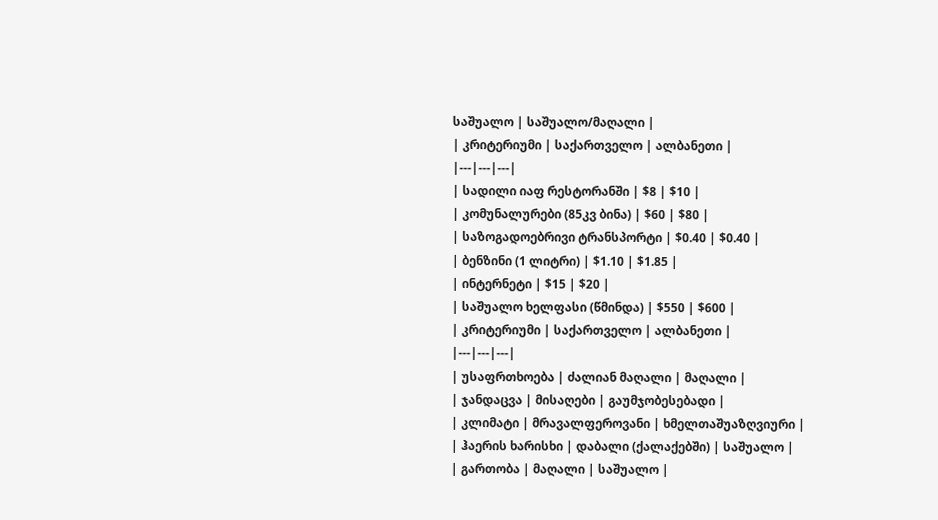საშუალო | საშუალო/მაღალი |
| კრიტერიუმი | საქართველო | ალბანეთი |
|---|---|---|
| სადილი იაფ რესტორანში | $8 | $10 |
| კომუნალურები (85კვ ბინა) | $60 | $80 |
| საზოგადოებრივი ტრანსპორტი | $0.40 | $0.40 |
| ბენზინი (1 ლიტრი) | $1.10 | $1.85 |
| ინტერნეტი | $15 | $20 |
| საშუალო ხელფასი (წმინდა) | $550 | $600 |
| კრიტერიუმი | საქართველო | ალბანეთი |
|---|---|---|
| უსაფრთხოება | ძალიან მაღალი | მაღალი |
| ჯანდაცვა | მისაღები | გაუმჯობესებადი |
| კლიმატი | მრავალფეროვანი | ხმელთაშუაზღვიური |
| ჰაერის ხარისხი | დაბალი (ქალაქებში) | საშუალო |
| გართობა | მაღალი | საშუალო |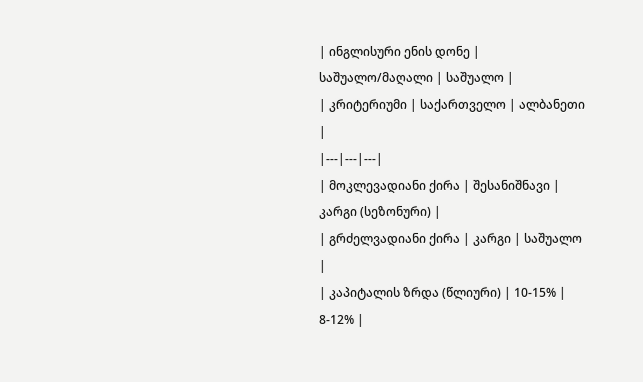| ინგლისური ენის დონე | საშუალო/მაღალი | საშუალო |
| კრიტერიუმი | საქართველო | ალბანეთი |
|---|---|---|
| მოკლევადიანი ქირა | შესანიშნავი | კარგი (სეზონური) |
| გრძელვადიანი ქირა | კარგი | საშუალო |
| კაპიტალის ზრდა (წლიური) | 10-15% | 8-12% |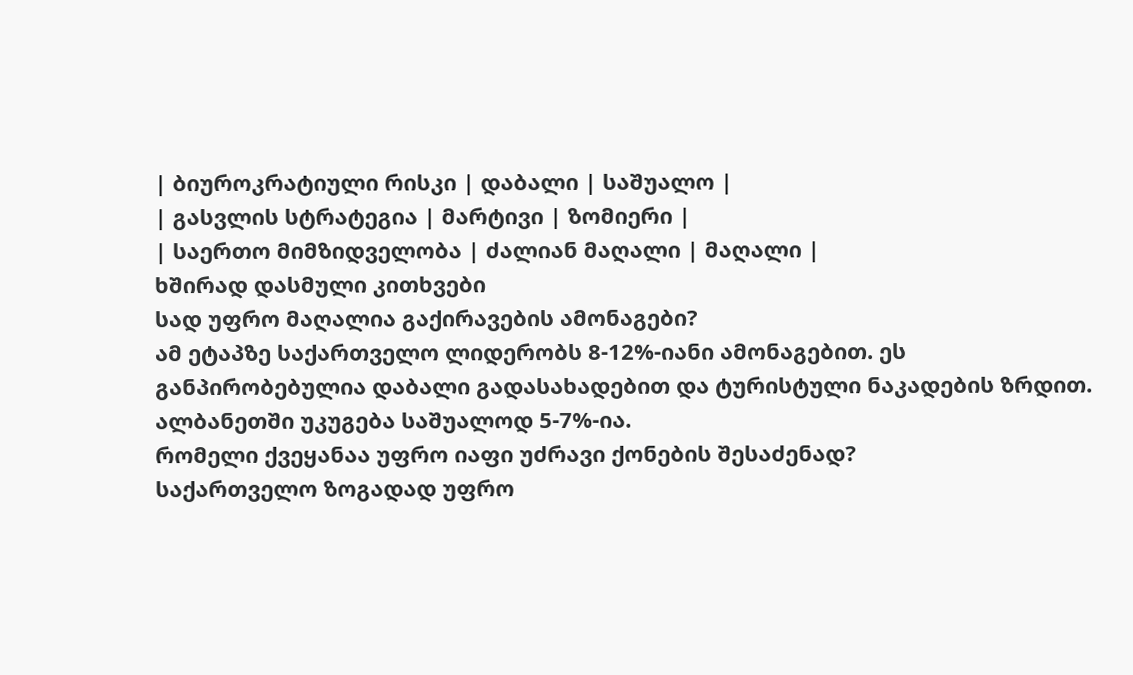| ბიუროკრატიული რისკი | დაბალი | საშუალო |
| გასვლის სტრატეგია | მარტივი | ზომიერი |
| საერთო მიმზიდველობა | ძალიან მაღალი | მაღალი |
ხშირად დასმული კითხვები
სად უფრო მაღალია გაქირავების ამონაგები?
ამ ეტაპზე საქართველო ლიდერობს 8-12%-იანი ამონაგებით. ეს განპირობებულია დაბალი გადასახადებით და ტურისტული ნაკადების ზრდით. ალბანეთში უკუგება საშუალოდ 5-7%-ია.
რომელი ქვეყანაა უფრო იაფი უძრავი ქონების შესაძენად?
საქართველო ზოგადად უფრო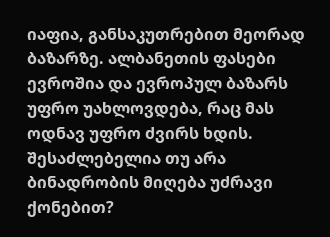იაფია, განსაკუთრებით მეორად ბაზარზე. ალბანეთის ფასები ევროშია და ევროპულ ბაზარს უფრო უახლოვდება, რაც მას ოდნავ უფრო ძვირს ხდის.
შესაძლებელია თუ არა ბინადრობის მიღება უძრავი ქონებით?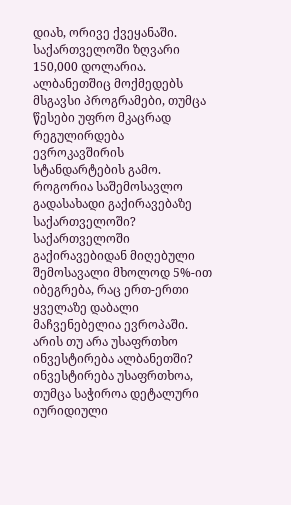დიახ, ორივე ქვეყანაში. საქართველოში ზღვარი 150,000 დოლარია. ალბანეთშიც მოქმედებს მსგავსი პროგრამები, თუმცა წესები უფრო მკაცრად რეგულირდება ევროკავშირის სტანდარტების გამო.
როგორია საშემოსავლო გადასახადი გაქირავებაზე საქართველოში?
საქართველოში გაქირავებიდან მიღებული შემოსავალი მხოლოდ 5%-ით იბეგრება, რაც ერთ-ერთი ყველაზე დაბალი მაჩვენებელია ევროპაში.
არის თუ არა უსაფრთხო ინვესტირება ალბანეთში?
ინვესტირება უსაფრთხოა, თუმცა საჭიროა დეტალური იურიდიული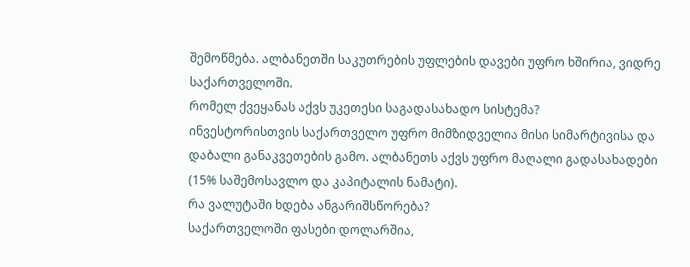შემოწმება. ალბანეთში საკუთრების უფლების დავები უფრო ხშირია, ვიდრე საქართველოში.
რომელ ქვეყანას აქვს უკეთესი საგადასახადო სისტემა?
ინვესტორისთვის საქართველო უფრო მიმზიდველია მისი სიმარტივისა და დაბალი განაკვეთების გამო. ალბანეთს აქვს უფრო მაღალი გადასახადები (15% საშემოსავლო და კაპიტალის ნამატი).
რა ვალუტაში ხდება ანგარიშსწორება?
საქართველოში ფასები დოლარშია,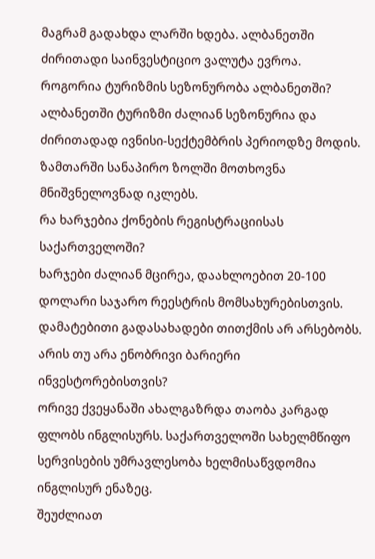მაგრამ გადახდა ლარში ხდება. ალბანეთში ძირითადი საინვესტიციო ვალუტა ევროა.
როგორია ტურიზმის სეზონურობა ალბანეთში?
ალბანეთში ტურიზმი ძალიან სეზონურია და ძირითადად ივნისი-სექტემბრის პერიოდზე მოდის. ზამთარში სანაპირო ზოლში მოთხოვნა მნიშვნელოვნად იკლებს.
რა ხარჯებია ქონების რეგისტრაციისას საქართველოში?
ხარჯები ძალიან მცირეა, დაახლოებით 20-100 დოლარი საჯარო რეესტრის მომსახურებისთვის. დამატებითი გადასახადები თითქმის არ არსებობს.
არის თუ არა ენობრივი ბარიერი ინვესტორებისთვის?
ორივე ქვეყანაში ახალგაზრდა თაობა კარგად ფლობს ინგლისურს. საქართველოში სახელმწიფო სერვისების უმრავლესობა ხელმისაწვდომია ინგლისურ ენაზეც.
შეუძლიათ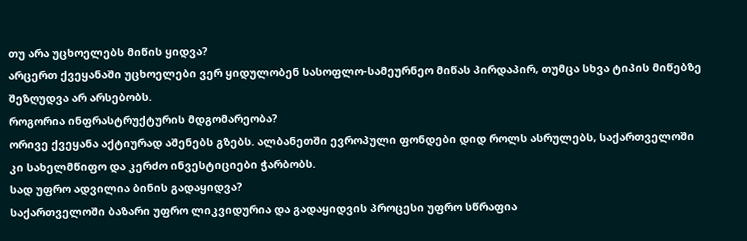თუ არა უცხოელებს მიწის ყიდვა?
არცერთ ქვეყანაში უცხოელები ვერ ყიდულობენ სასოფლო-სამეურნეო მიწას პირდაპირ, თუმცა სხვა ტიპის მიწებზე შეზღუდვა არ არსებობს.
როგორია ინფრასტრუქტურის მდგომარეობა?
ორივე ქვეყანა აქტიურად აშენებს გზებს. ალბანეთში ევროპული ფონდები დიდ როლს ასრულებს, საქართველოში კი სახელმწიფო და კერძო ინვესტიციები ჭარბობს.
სად უფრო ადვილია ბინის გადაყიდვა?
საქართველოში ბაზარი უფრო ლიკვიდურია და გადაყიდვის პროცესი უფრო სწრაფია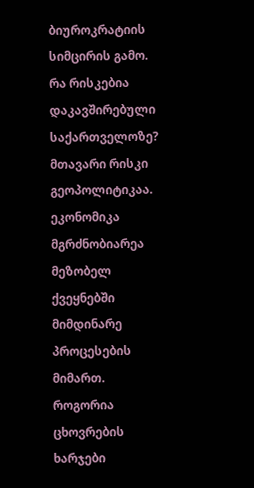ბიუროკრატიის სიმცირის გამო.
რა რისკებია დაკავშირებული საქართველოზე?
მთავარი რისკი გეოპოლიტიკაა. ეკონომიკა მგრძნობიარეა მეზობელ ქვეყნებში მიმდინარე პროცესების მიმართ.
როგორია ცხოვრების ხარჯები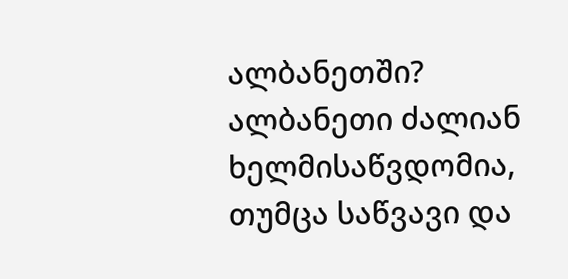ალბანეთში?
ალბანეთი ძალიან ხელმისაწვდომია, თუმცა საწვავი და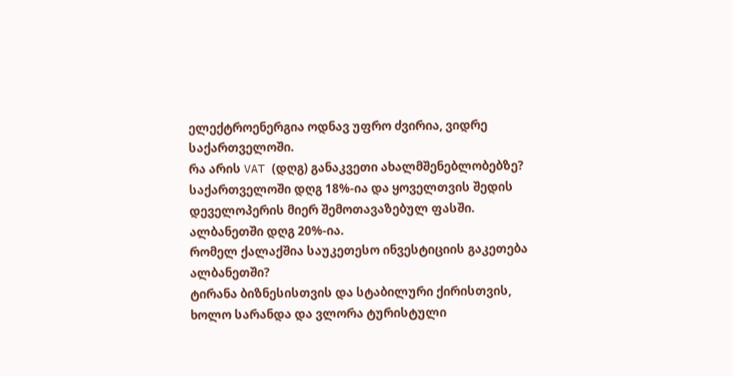ელექტროენერგია ოდნავ უფრო ძვირია, ვიდრე საქართველოში.
რა არის VAT (დღგ) განაკვეთი ახალმშენებლობებზე?
საქართველოში დღგ 18%-ია და ყოველთვის შედის დეველოპერის მიერ შემოთავაზებულ ფასში. ალბანეთში დღგ 20%-ია.
რომელ ქალაქშია საუკეთესო ინვესტიციის გაკეთება ალბანეთში?
ტირანა ბიზნესისთვის და სტაბილური ქირისთვის, ხოლო სარანდა და ვლორა ტურისტული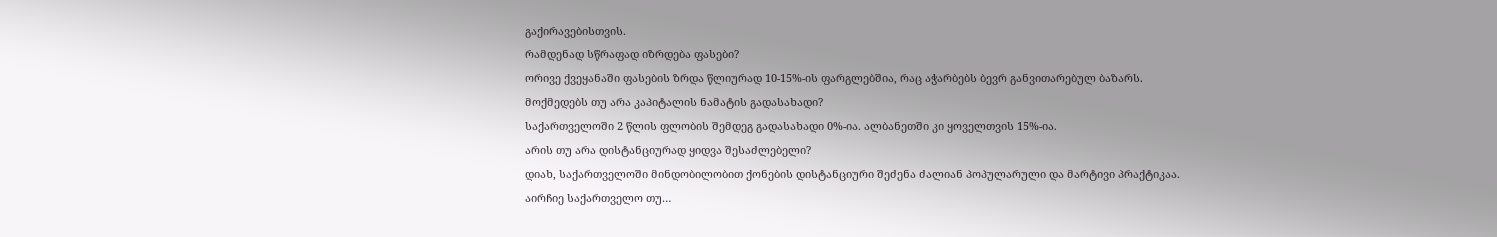გაქირავებისთვის.
რამდენად სწრაფად იზრდება ფასები?
ორივე ქვეყანაში ფასების ზრდა წლიურად 10-15%-ის ფარგლებშია, რაც აჭარბებს ბევრ განვითარებულ ბაზარს.
მოქმედებს თუ არა კაპიტალის ნამატის გადასახადი?
საქართველოში 2 წლის ფლობის შემდეგ გადასახადი 0%-ია. ალბანეთში კი ყოველთვის 15%-ია.
არის თუ არა დისტანციურად ყიდვა შესაძლებელი?
დიახ, საქართველოში მინდობილობით ქონების დისტანციური შეძენა ძალიან პოპულარული და მარტივი პრაქტიკაა.
აირჩიე საქართველო თუ…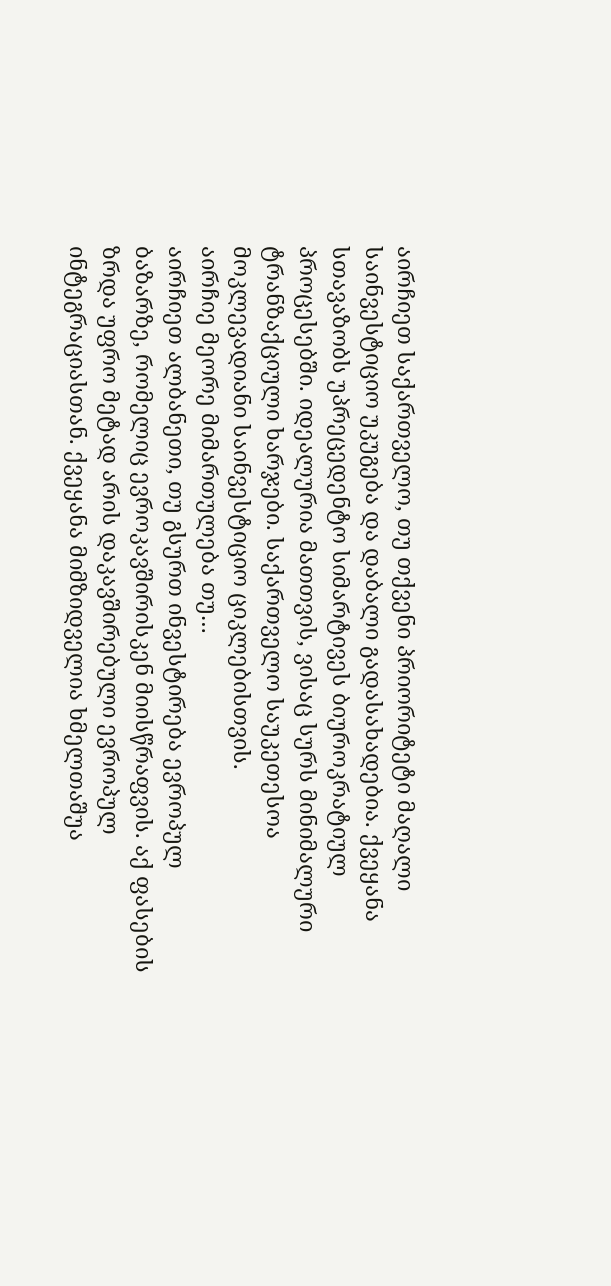აირჩიეთ საქართველო, თუ თქვენი პრიორიტეტი მაღალი საინვესტიციო უკუგება და დაბალი გადასახადებია. ქვეყანა სთავაზობს უპრეცედენტო სიმარტივეს ბიუროკრატიულ პროცესებში. იდეალურია მათთვის, ვისაც სურს მინიმალური ტრანზაქციული ხარჯები. საქართველო საუკეთესოა მოკლევადიანი საინვესტიციო ციკლებისთვის.
აირჩიე მეორე მიმართულება თუ…
აირჩიეთ ალბანეთი, თუ გსურთ ინვესტირება ევროპულ ბაზარზე, რომელიც ევროკავშირისკენ მიისწრაფვის. აქ ფასების ზრდა უფრო მეტად არის დაკავშირებული ევროპულ ინტეგრაციასთან. ქვეყანა მიმზიდველია ხმელთაშუა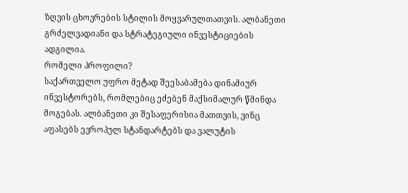ზღვის ცხოვრების სტილის მოყვარულთათვის. ალბანეთი გრძელვადიანი და სტრატეგიული ინვესტიციების ადგილია.
რომელი პროფილი?
საქართველო უფრო მეტად შეესაბამება დინამიურ ინვესტორებს, რომლებიც ეძებენ მაქსიმალურ წმინდა მოგებას. ალბანეთი კი შესაფერისია მათთვის, ვინც აფასებს ევროპულ სტანდარტებს და ვალუტის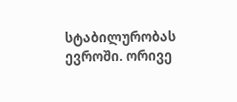სტაბილურობას ევროში. ორივე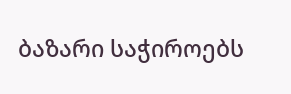ბაზარი საჭიროებს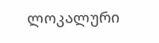ლოკალური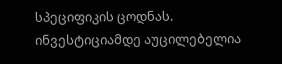სპეციფიკის ცოდნას. ინვესტიციამდე აუცილებელია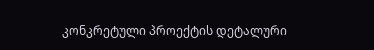კონკრეტული პროექტის დეტალური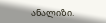ანალიზი.